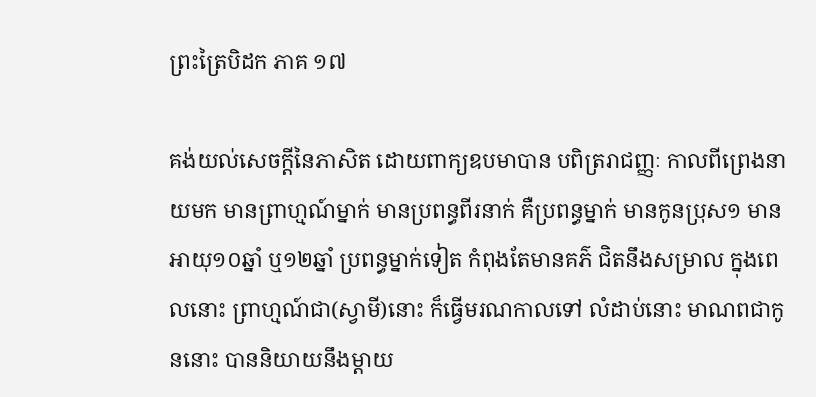ព្រះត្រៃបិដក ភាគ ១៧

គង់យល់សេចក្តីនៃភាសិត ដោយពាក្យឧបមាបាន បពិត្ររាជញ្ញៈ កាលពីព្រេងនាយមក មានព្រាហ្មណ៍ម្នាក់ មានប្រពន្ធពីរនាក់ គឺប្រពន្ធម្នាក់ មានកូនប្រុស១ មានអាយុ១០ឆ្នាំ ឬ១២ឆ្នាំ ប្រពន្ធម្នាក់ទៀត កំពុងតែមានគភ៌ ជិតនឹងសម្រាល ក្នុងពេលនោះ ព្រាហ្មណ៍ជា(ស្វាមី)នោះ ក៏ធ្វើមរណកាលទៅ លំដាប់នោះ មាណពជាកូននោះ បាននិយាយនឹងម្តាយ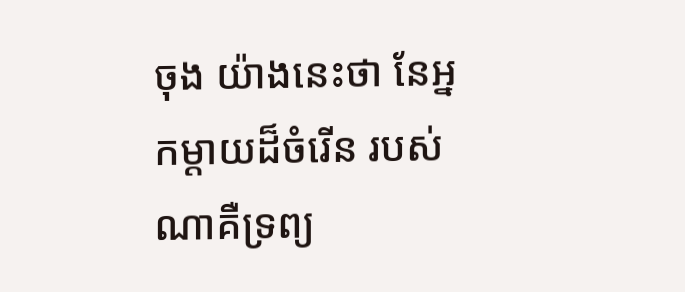ចុង យ៉ាងនេះថា នែអ្នកម្តាយដ៏ចំរើន របស់ណាគឺទ្រព្យ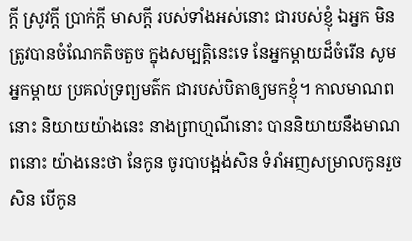ក្តី ស្រូវក្តី ប្រាក់ក្តី មាសក្តី របស់ទាំងអស់នោះ ជារបស់ខ្ញុំ ឯអ្នក មិនត្រូវបានចំណែកតិចតួច ក្នុងសម្បត្តិនេះទេ នែអ្នកម្តាយដ៏ចំរើន សូមអ្នកម្តាយ ប្រគល់ទ្រព្យមត៌ក ជារបស់បិតាឲ្យមកខ្ញុំ។ កាលមាណពនោះ និយាយយ៉ាងនេះ នាងព្រាហ្មណីនោះ បាននិយាយនឹងមាណពនោះ យ៉ាងនេះថា នែកូន ចូរបាបង្អង់សិន ទំរាំអញសម្រាលកូនរួចសិន បើកូន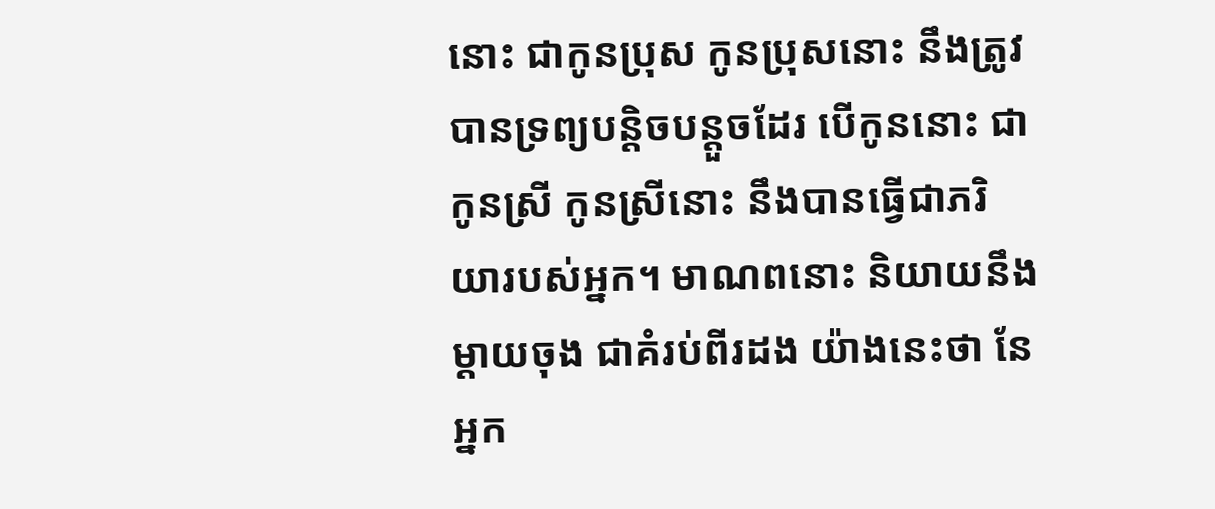នោះ ជាកូនប្រុស កូនប្រុសនោះ នឹងត្រូវបានទ្រព្យបន្តិចបន្តួចដែរ បើកូននោះ ជាកូនស្រី កូនស្រីនោះ នឹងបានធ្វើជាភរិយារបស់អ្នក។ មាណពនោះ និយាយនឹងម្តាយចុង ជាគំរប់ពីរដង យ៉ាងនេះថា នែអ្នក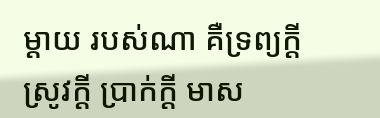ម្តាយ របស់ណា គឺទ្រព្យក្តី ស្រូវក្តី ប្រាក់ក្តី មាស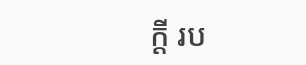ក្តី រប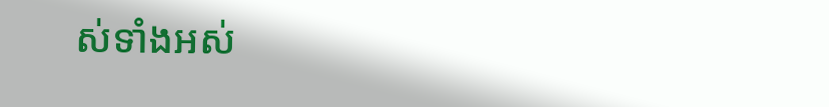ស់ទាំងអស់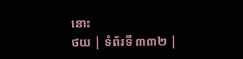នោះ
ថយ | ទំព័រទី ៣៣២ |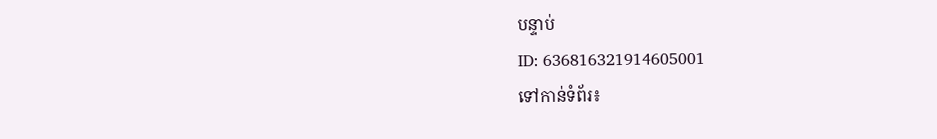បន្ទាប់
ID: 636816321914605001
ទៅកាន់ទំព័រ៖